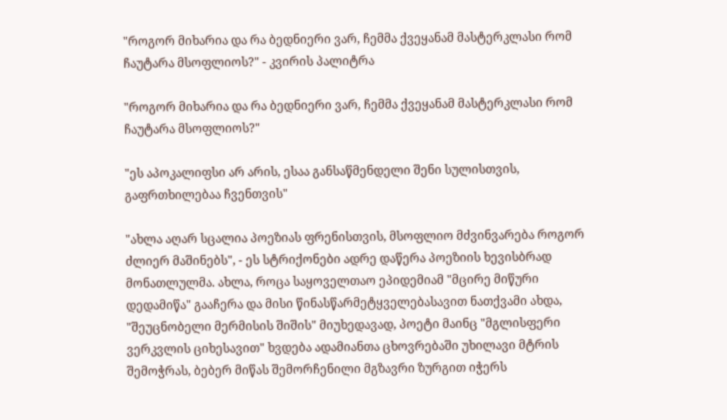"როგორ მიხარია და რა ბედნიერი ვარ, ჩემმა ქვეყანამ მასტერკლასი რომ ჩაუტარა მსოფლიოს?" - კვირის პალიტრა

"როგორ მიხარია და რა ბედნიერი ვარ, ჩემმა ქვეყანამ მასტერკლასი რომ ჩაუტარა მსოფლიოს?"

"ეს აპოკალიფსი არ არის, ესაა განსაწმენდელი შენი სულისთვის, გაფრთხილებაა ჩვენთვის"

"ახლა აღარ სცალია პოეზიას ფრენისთვის, მსოფლიო მძვინვარება როგორ ძლიერ მაშინებს", - ეს სტრიქონები ადრე დაწერა პოეზიის ხევისბრად მონათლულმა. ახლა, როცა საყოველთაო ეპიდემიამ "მცირე მიწური დედამიწა" გააჩერა და მისი წინასწარმეტყველებასავით ნათქვამი ახდა, "შეუცნობელი მერმისის შიშის" მიუხედავად, პოეტი მაინც "მგლისფერი ვერკვლის ციხესავით" ხვდება ადამიანთა ცხოვრებაში უხილავი მტრის შემოჭრას, ბებერ მიწას შემორჩენილი მგზავრი ზურგით იჭერს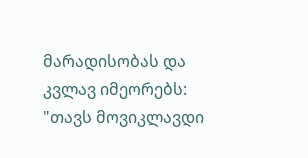მარადისობას და კვლავ იმეორებს: "თავს მოვიკლავდი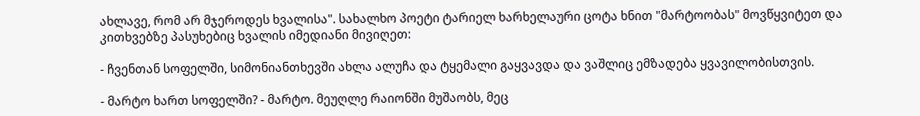ახლავე, რომ არ მჯეროდეს ხვალისა". სახალხო პოეტი ტარიელ ხარხელაური ცოტა ხნით "მარტოობას" მოვწყვიტეთ და კითხვებზე პასუხებიც ხვალის იმედიანი მივიღეთ:

- ჩვენთან სოფელში, სიმონიანთხევში ახლა ალუჩა და ტყემალი გაყვავდა და ვაშლიც ემზადება ყვავილობისთვის.

- მარტო ხართ სოფელში? - მარტო. მეუღლე რაიონში მუშაობს, მეც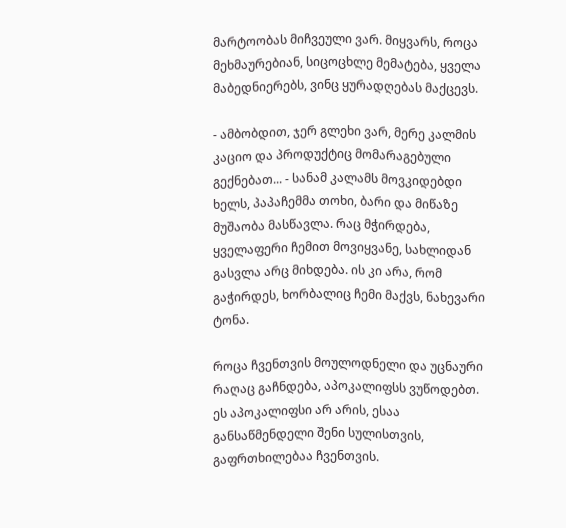მარტოობას მიჩვეული ვარ. მიყვარს, როცა მეხმაურებიან, სიცოცხლე მემატება, ყველა მაბედნიერებს, ვინც ყურადღებას მაქცევს.

- ამბობდით, ჯერ გლეხი ვარ, მერე კალმის კაციო და პროდუქტიც მომარაგებული გექნებათ... - სანამ კალამს მოვკიდებდი ხელს, პაპაჩემმა თოხი, ბარი და მიწაზე მუშაობა მასწავლა. რაც მჭირდება, ყველაფერი ჩემით მოვიყვანე, სახლიდან გასვლა არც მიხდება. ის კი არა, რომ გაჭირდეს, ხორბალიც ჩემი მაქვს, ნახევარი ტონა.

როცა ჩვენთვის მოულოდნელი და უცნაური რაღაც გაჩნდება, აპოკალიფსს ვუწოდებთ. ეს აპოკალიფსი არ არის, ესაა განსაწმენდელი შენი სულისთვის, გაფრთხილებაა ჩვენთვის.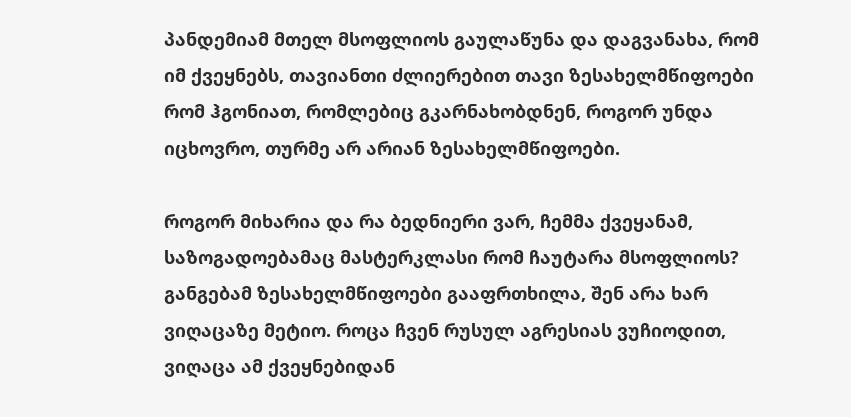პანდემიამ მთელ მსოფლიოს გაულაწუნა და დაგვანახა, რომ იმ ქვეყნებს, თავიანთი ძლიერებით თავი ზესახელმწიფოები რომ ჰგონიათ, რომლებიც გკარნახობდნენ, როგორ უნდა იცხოვრო, თურმე არ არიან ზესახელმწიფოები.

როგორ მიხარია და რა ბედნიერი ვარ, ჩემმა ქვეყანამ, საზოგადოებამაც მასტერკლასი რომ ჩაუტარა მსოფლიოს? განგებამ ზესახელმწიფოები გააფრთხილა, შენ არა ხარ ვიღაცაზე მეტიო. როცა ჩვენ რუსულ აგრესიას ვუჩიოდით, ვიღაცა ამ ქვეყნებიდან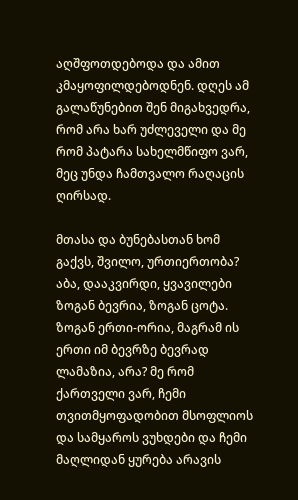აღშფოთდებოდა და ამით კმაყოფილდებოდნენ. დღეს ამ გალაწუნებით შენ მიგახვედრა, რომ არა ხარ უძლეველი და მე რომ პატარა სახელმწიფო ვარ, მეც უნდა ჩამთვალო რაღაცის ღირსად.

მთასა და ბუნებასთან ხომ გაქვს, შვილო, ურთიერთობა? აბა, დააკვირდი, ყვავილები ზოგან ბევრია, ზოგან ცოტა. ზოგან ერთი-ორია, მაგრამ ის ერთი იმ ბევრზე ბევრად ლამაზია, არა? მე რომ ქართველი ვარ, ჩემი თვითმყოფადობით მსოფლიოს და სამყაროს ვუხდები და ჩემი მაღლიდან ყურება არავის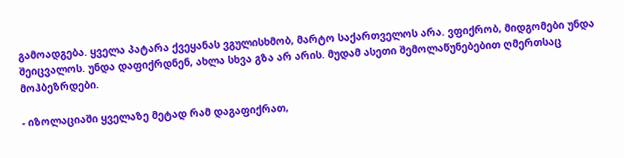გამოადგება. ყველა პატარა ქვეყანას ვგულისხმობ, მარტო საქართველოს არა. ვფიქრობ, მიდგომები უნდა შეიცვალოს. უნდა დაფიქრდნენ, ახლა სხვა გზა არ არის. მუდამ ასეთი შემოლაწუნებებით ღმერთსაც მოჰბეზრდები.

- იზოლაციაში ყველაზე მეტად რამ დაგაფიქრათ,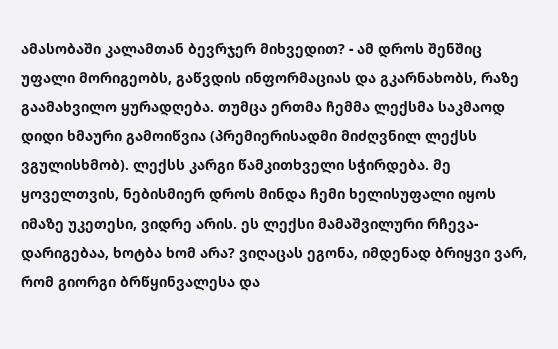ამასობაში კალამთან ბევრჯერ მიხვედით? - ამ დროს შენშიც უფალი მორიგეობს, გაწვდის ინფორმაციას და გკარნახობს, რაზე გაამახვილო ყურადღება. თუმცა ერთმა ჩემმა ლექსმა საკმაოდ დიდი ხმაური გამოიწვია (პრემიერისადმი მიძღვნილ ლექსს ვგულისხმობ). ლექსს კარგი წამკითხველი სჭირდება. მე ყოველთვის, ნებისმიერ დროს მინდა ჩემი ხელისუფალი იყოს იმაზე უკეთესი, ვიდრე არის. ეს ლექსი მამაშვილური რჩევა-დარიგებაა, ხოტბა ხომ არა? ვიღაცას ეგონა, იმდენად ბრიყვი ვარ, რომ გიორგი ბრწყინვალესა და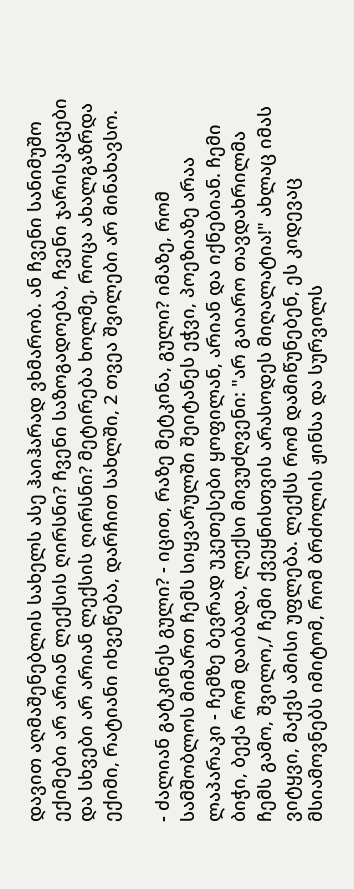დავით აღმაშენებლის სახელს ასე ჰაიჰარად ვხმარობ. ან ჩვენი სანიმუშო ექიმები არ არიან ლექსის ღირსნი? ჩვენი საზოგადოება, ჩვენი ჯარისკაცები და სხვები არ არიან ლექსის ღირსნი? მეტირება ხოლმე, როცა ახალგაზრდა ექიმი, რატიანი იხვეწება, დარჩით სახლში, 2 თვეა შვილები არ მინახავსო.

- ძალიან გატკინეს გული? - იცით, რაზე მეტკინა, გული? იმაზე, რომ სამშობლოს მიმართ ჩემს სიყვარულში შეიტანეს ეჭვი, პოეზიაზე არაა ლაპარაკი - ჩემზე ბევრად უკეთესები ყოფილან, არიან და იქნებიან. ჩემი ბიჭი, ბექა რომ დაიბადა, ლექსი მივუძღვენი: "არ გაიარო თავდახრილმა ჩემს გამო, შვილო,/ ჩემი ქვეყნისთვის არასოდეს მიღალატია!" ახლაც იმას ვიტყვი, მაქვს ამისი უფლება. ლექსს რომ დამიწუნებენ, ეს კიდევაც მსიამოვნებს იმიტომ, რომ ბრძოლის ჟინსა და სურვილს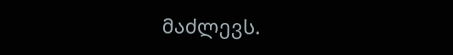მაძლევს.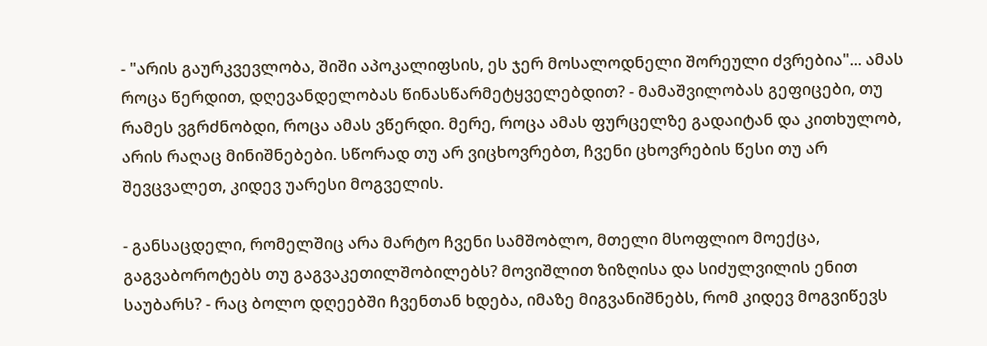- "არის გაურკვევლობა, შიში აპოკალიფსის, ეს ჯერ მოსალოდნელი შორეული ძვრებია"... ამას როცა წერდით, დღევანდელობას წინასწარმეტყველებდით? - მამაშვილობას გეფიცები, თუ რამეს ვგრძნობდი, როცა ამას ვწერდი. მერე, როცა ამას ფურცელზე გადაიტან და კითხულობ, არის რაღაც მინიშნებები. სწორად თუ არ ვიცხოვრებთ, ჩვენი ცხოვრების წესი თუ არ შევცვალეთ, კიდევ უარესი მოგველის.

- განსაცდელი, რომელშიც არა მარტო ჩვენი სამშობლო, მთელი მსოფლიო მოექცა, გაგვაბოროტებს თუ გაგვაკეთილშობილებს? მოვიშლით ზიზღისა და სიძულვილის ენით საუბარს? - რაც ბოლო დღეებში ჩვენთან ხდება, იმაზე მიგვანიშნებს, რომ კიდევ მოგვიწევს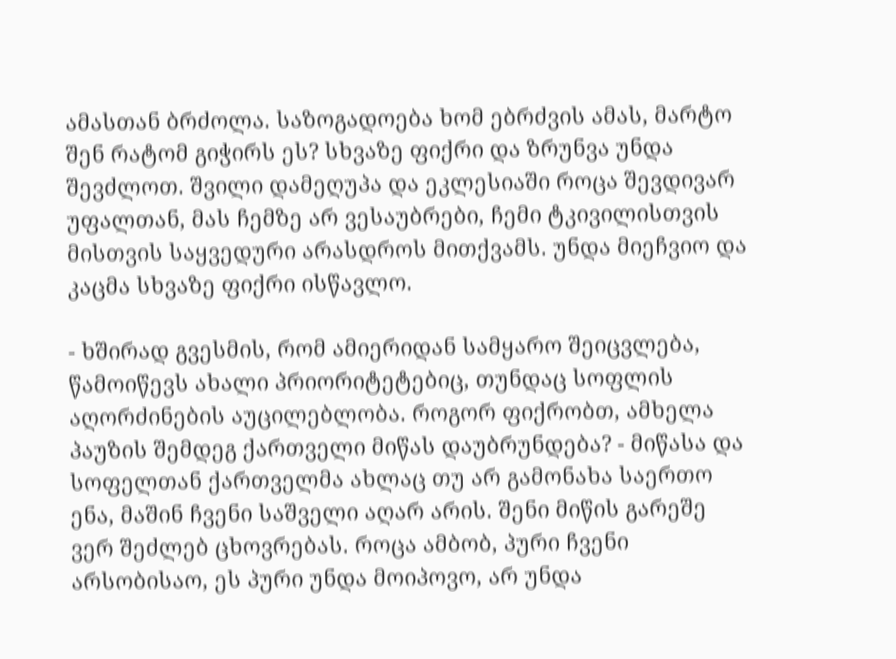ამასთან ბრძოლა. საზოგადოება ხომ ებრძვის ამას, მარტო შენ რატომ გიჭირს ეს? სხვაზე ფიქრი და ზრუნვა უნდა შევძლოთ. შვილი დამეღუპა და ეკლესიაში როცა შევდივარ უფალთან, მას ჩემზე არ ვესაუბრები, ჩემი ტკივილისთვის მისთვის საყვედური არასდროს მითქვამს. უნდა მიეჩვიო და კაცმა სხვაზე ფიქრი ისწავლო.

- ხშირად გვესმის, რომ ამიერიდან სამყარო შეიცვლება, წამოიწევს ახალი პრიორიტეტებიც, თუნდაც სოფლის აღორძინების აუცილებლობა. როგორ ფიქრობთ, ამხელა პაუზის შემდეგ ქართველი მიწას დაუბრუნდება? - მიწასა და სოფელთან ქართველმა ახლაც თუ არ გამონახა საერთო ენა, მაშინ ჩვენი საშველი აღარ არის. შენი მიწის გარეშე ვერ შეძლებ ცხოვრებას. როცა ამბობ, პური ჩვენი არსობისაო, ეს პური უნდა მოიპოვო, არ უნდა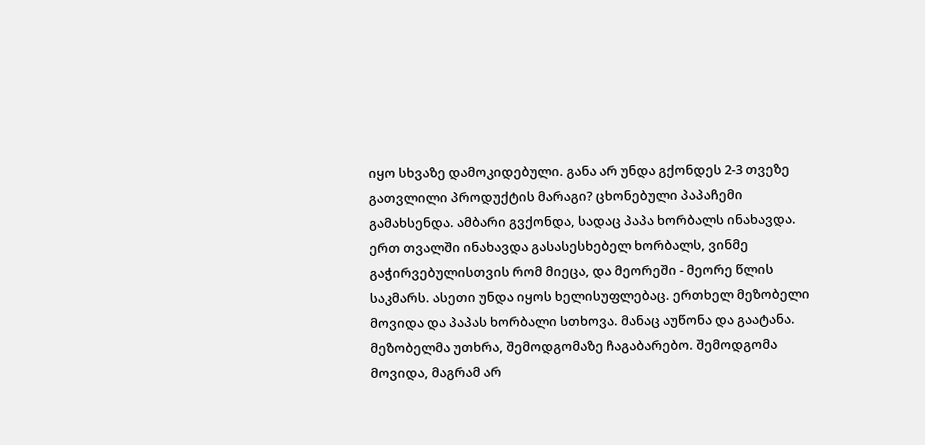იყო სხვაზე დამოკიდებული. განა არ უნდა გქონდეს 2-3 თვეზე გათვლილი პროდუქტის მარაგი? ცხონებული პაპაჩემი გამახსენდა. ამბარი გვქონდა, სადაც პაპა ხორბალს ინახავდა. ერთ თვალში ინახავდა გასასესხებელ ხორბალს, ვინმე გაჭირვებულისთვის რომ მიეცა, და მეორეში - მეორე წლის საკმარს. ასეთი უნდა იყოს ხელისუფლებაც. ერთხელ მეზობელი მოვიდა და პაპას ხორბალი სთხოვა. მანაც აუწონა და გაატანა. მეზობელმა უთხრა, შემოდგომაზე ჩაგაბარებო. შემოდგომა მოვიდა, მაგრამ არ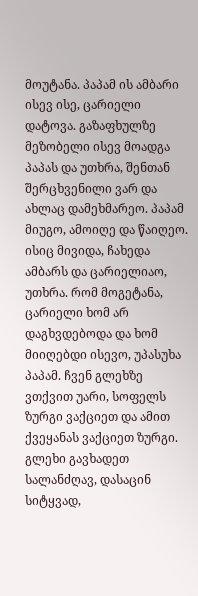მოუტანა. პაპამ ის ამბარი ისევ ისე, ცარიელი დატოვა. გაზაფხულზე მეზობელი ისევ მოადგა პაპას და უთხრა, შენთან შერცხვენილი ვარ და ახლაც დამეხმარეო. პაპამ მიუგო, ამოიღე და წაიღეო. ისიც მივიდა, ჩახედა ამბარს და ცარიელიაო, უთხრა. რომ მოგეტანა, ცარიელი ხომ არ დაგხვდებოდა და ხომ მიიღებდი ისევო, უპასუხა პაპამ. ჩვენ გლეხზე ვთქვით უარი, სოფელს ზურგი ვაქციეთ და ამით ქვეყანას ვაქციეთ ზურგი. გლეხი გავხადეთ სალანძღავ, დასაცინ სიტყვად,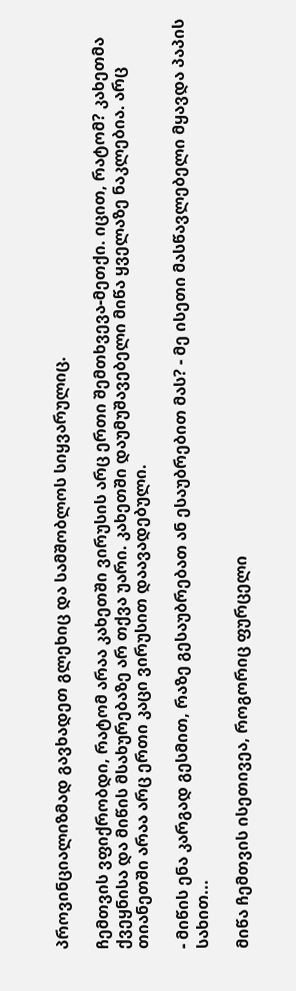პროვინციალიზმად გავხადეთ გლეხიც და სამშობლოს სიყვარულიც.

ჩემთვის ვფიქრობდი, რატომ არაა კახეთში ვირუსის არც ერთი შემთხვევა-მეთქი. იცით, რატომ? კახეთმა ქვეყნისა და მიწის მსახურებაზე არ თქვა უარი. კახეთში დაუმუშავებელი მიწა ყველაზე ნაკლებია. არც თიანეთში არაა არც ერთი კაცი ვირუსით დაავადებული.

- მიწის ენა კარგად გესმით, რაზე გესაუბრებათ ან ესაუბრებით მას? - მე ისეთი მასწავლებელი მყავდა პაპის სახით...

მიწა ჩემთვის ისეთივეა, როგორიც ფურცელი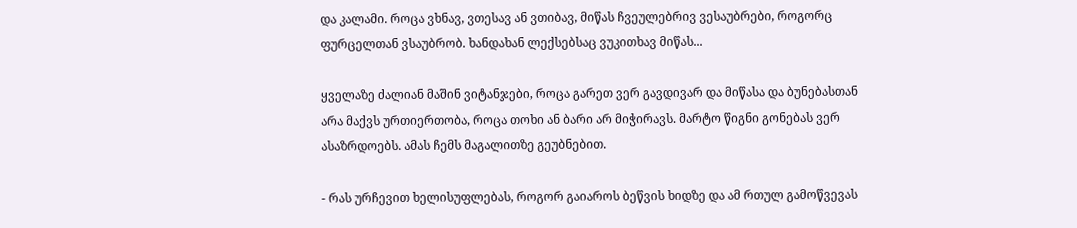და კალამი. როცა ვხნავ, ვთესავ ან ვთიბავ, მიწას ჩვეულებრივ ვესაუბრები, როგორც ფურცელთან ვსაუბრობ. ხანდახან ლექსებსაც ვუკითხავ მიწას...

ყველაზე ძალიან მაშინ ვიტანჯები, როცა გარეთ ვერ გავდივარ და მიწასა და ბუნებასთან არა მაქვს ურთიერთობა, როცა თოხი ან ბარი არ მიჭირავს. მარტო წიგნი გონებას ვერ ასაზრდოებს. ამას ჩემს მაგალითზე გეუბნებით.

- რას ურჩევით ხელისუფლებას, როგორ გაიაროს ბეწვის ხიდზე და ამ რთულ გამოწვევას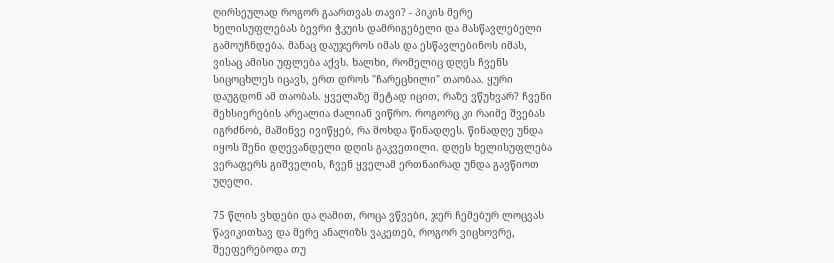ღირსეულად როგორ გაართვას თავი? - პიკის მერე ხელისუფლებას ბევრი ჭკუის დამრიგებელი და მასწავლებელი გამოუჩნდება. მანაც დაუჯეროს იმას და ესწავლებინოს იმას, ვისაც ამისი უფლება აქვს. ხალხი, რომელიც დღეს ჩვენს სიცოცხლეს იცავს, ერთ დროს "ჩარეცხილი" თაობაა. ყური დაუგდონ ამ თაობას. ყველაზე მეტად იცით, რაზე ვწუხვარ? ჩვენი მეხსიერების არეალია ძალიან ვიწრო. როგორც კი რაიმე შვებას იგრძნობ, მაშინვე ივიწყებ, რა მოხდა წინადღეს. წინადღე უნდა იყოს შენი დღევანდელი დღის გაკვეთილი. დღეს ხელისუფლება ვერაფერს გიშველის, ჩვენ ყველამ ერთნაირად უნდა გავწიოთ უღელი.

75 წლის ვხდები და ღამით, როცა ვწვები, ჯერ ჩემებურ ლოცვას წავიკითხავ და მერე ანალიზს ვაკეთებ, როგორ ვიცხოვრე, შეეფერებოდა თუ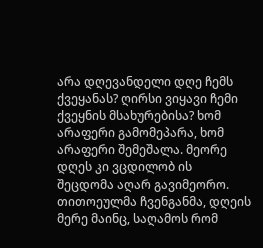არა დღევანდელი დღე ჩემს ქვეყანას? ღირსი ვიყავი ჩემი ქვეყნის მსახურებისა? ხომ არაფერი გამომეპარა, ხომ არაფერი შემეშალა. მეორე დღეს კი ვცდილობ ის შეცდომა აღარ გავიმეორო. თითოეულმა ჩვენგანმა, დღეის მერე მაინც, საღამოს რომ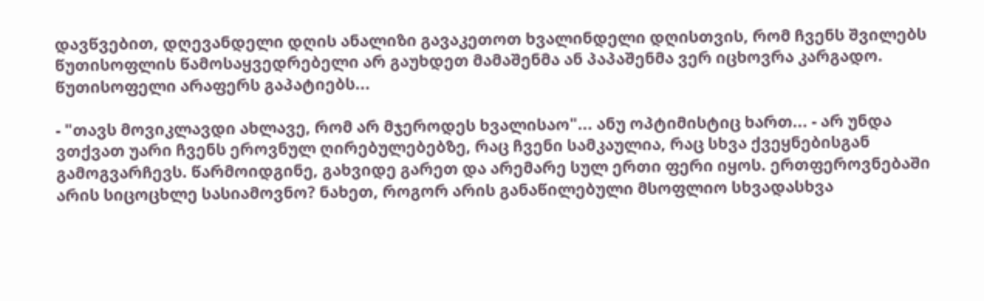დავწვებით, დღევანდელი დღის ანალიზი გავაკეთოთ ხვალინდელი დღისთვის, რომ ჩვენს შვილებს წუთისოფლის წამოსაყვედრებელი არ გაუხდეთ მამაშენმა ან პაპაშენმა ვერ იცხოვრა კარგადო. წუთისოფელი არაფერს გაპატიებს...

- "თავს მოვიკლავდი ახლავე, რომ არ მჯეროდეს ხვალისაო"... ანუ ოპტიმისტიც ხართ... - არ უნდა ვთქვათ უარი ჩვენს ეროვნულ ღირებულებებზე, რაც ჩვენი სამკაულია, რაც სხვა ქვეყნებისგან გამოგვარჩევს. წარმოიდგინე, გახვიდე გარეთ და არემარე სულ ერთი ფერი იყოს. ერთფეროვნებაში არის სიცოცხლე სასიამოვნო? ნახეთ, როგორ არის განაწილებული მსოფლიო სხვადასხვა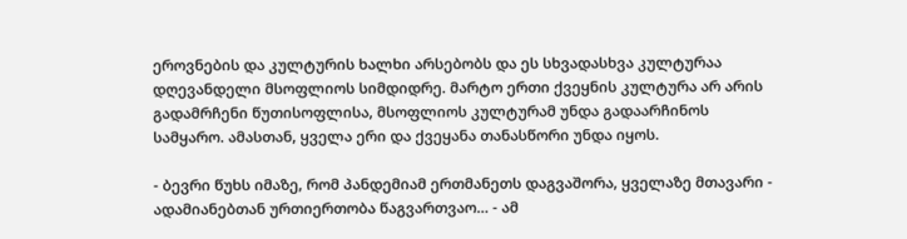ეროვნების და კულტურის ხალხი არსებობს და ეს სხვადასხვა კულტურაა დღევანდელი მსოფლიოს სიმდიდრე. მარტო ერთი ქვეყნის კულტურა არ არის გადამრჩენი წუთისოფლისა, მსოფლიოს კულტურამ უნდა გადაარჩინოს სამყარო. ამასთან, ყველა ერი და ქვეყანა თანასწორი უნდა იყოს.

- ბევრი წუხს იმაზე, რომ პანდემიამ ერთმანეთს დაგვაშორა, ყველაზე მთავარი - ადამიანებთან ურთიერთობა წაგვართვაო... - ამ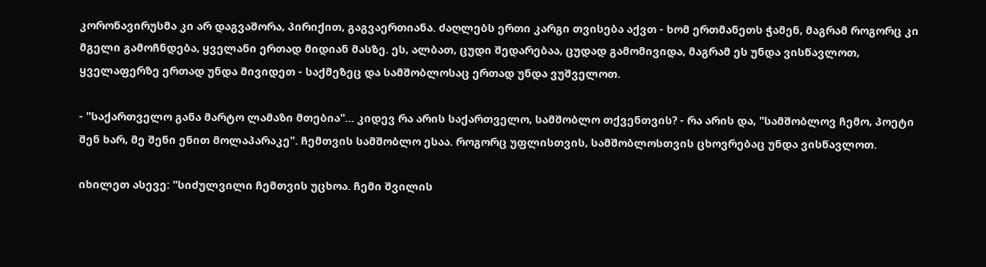კორონავირუსმა კი არ დაგვაშორა, პირიქით, გაგვაერთიანა. ძაღლებს ერთი კარგი თვისება აქვთ - ხომ ერთმანეთს ჭამენ, მაგრამ როგორც კი მგელი გამოჩნდება, ყველანი ერთად მიდიან მასზე. ეს, ალბათ, ცუდი შედარებაა, ცუდად გამომივიდა, მაგრამ ეს უნდა ვისწავლოთ, ყველაფერზე ერთად უნდა მივიდეთ - საქმეზეც და სამშობლოსაც ერთად უნდა ვუშველოთ.

- "საქართველო განა მარტო ლამაზი მთებია"... კიდევ რა არის საქართველო, სამშობლო თქვენთვის? - რა არის და, "სამშობლოვ ჩემო, პოეტი შენ ხარ, მე შენი ენით მოლაპარაკე". ჩემთვის სამშობლო ესაა. როგორც უფლისთვის, სამშობლოსთვის ცხოვრებაც უნდა ვისწავლოთ.

იხილეთ ასევე: "სიძულვილი ჩემთვის უცხოა. ჩემი შვილის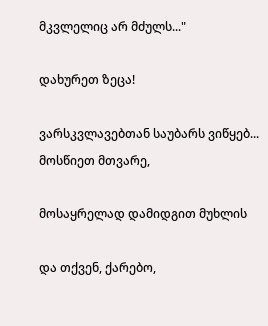მკვლელიც არ მძულს..."

დახურეთ ზეცა!

ვარსკვლავებთან საუბარს ვიწყებ... მოსწიეთ მთვარე,

მოსაყრელად დამიდგით მუხლის

და თქვენ, ქარებო,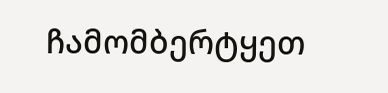ჩამომბერტყეთ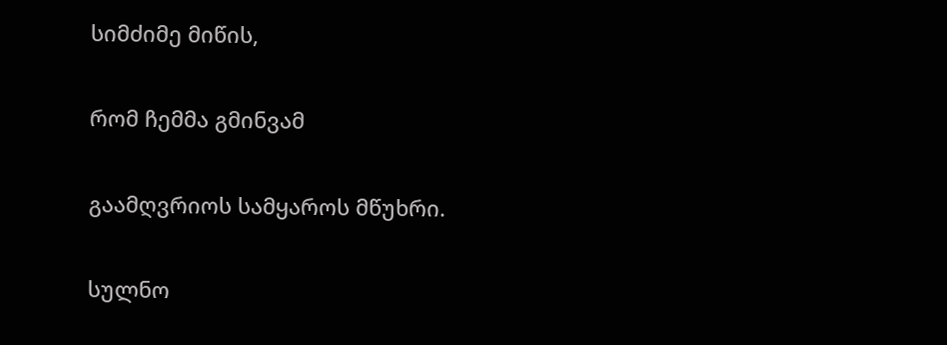სიმძიმე მიწის,

რომ ჩემმა გმინვამ

გაამღვრიოს სამყაროს მწუხრი.

სულნო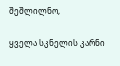შეშლილნო,

ყველა სკნელის კარნი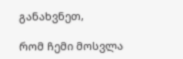განახვნეთ,

რომ ჩემი მოსვლა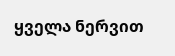ყველა ნერვით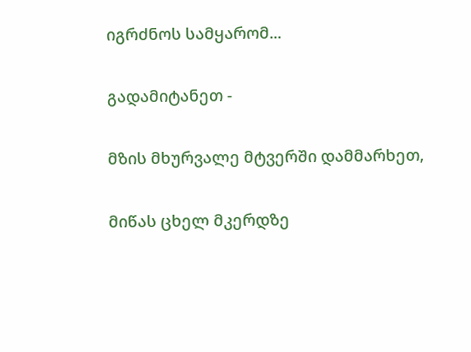იგრძნოს სამყარომ...

გადამიტანეთ -

მზის მხურვალე მტვერში დამმარხეთ,

მიწას ცხელ მკერდზე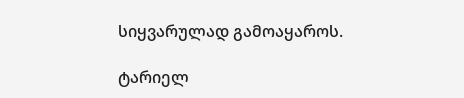სიყვარულად გამოაყაროს.

ტარიელ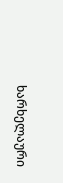ხარხელაური